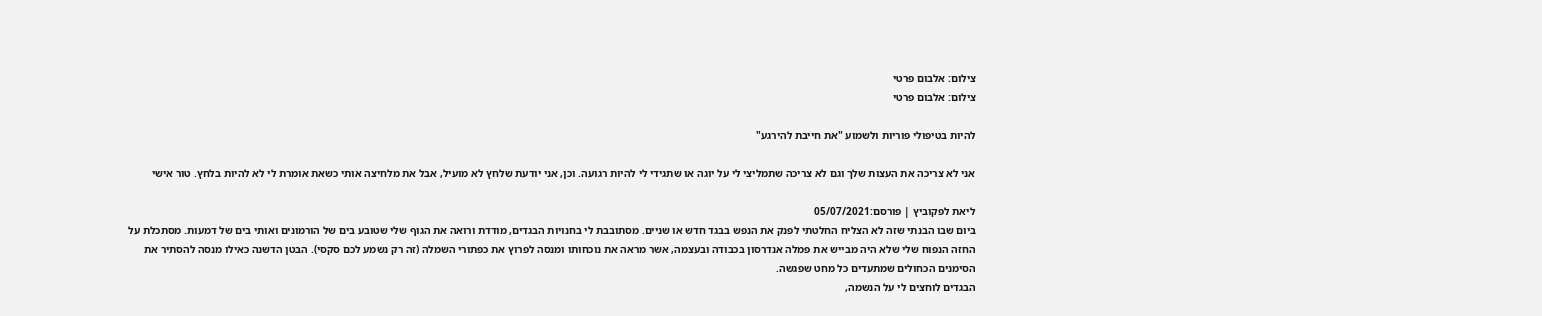צילום: אלבום פרטי
צילום: אלבום פרטי

להיות בטיפולי פוריות ולשמוע "את חייבת להירגע"

אני לא צריכה את העצות שלך וגם לא צריכה שתמליצי לי על יוגה או שתגידי לי להיות רגועה. וכן, אני יודעת שלחץ לא מועיל, אבל את מלחיצה אותי כשאת אומרת לי לא להיות בלחץ. טור אישי

ליאת לפקוביץ | פורסם:05/07/2021
ביום שבו הבנתי שזה לא הצליח החלטתי לפנק את הנפש בבגד חדש או שניים. מסתובבת לי בחנויות הבגדים, מודדת ורואה את הגוף שלי שטובע בים של הורמונים ואותי בים של דמעות. מסתכלת על החזה הנפוח שלי שלא היה מבייש את פמלה אנדרסון בכבודה ובעצמה, אשר מראה את נוכחותו ומנסה לפרוץ את כפתורי השמלה (זה רק נשמע לכם סקסי). הבטן הדשנה כאילו מנסה להסתיר את הסימנים הכחולים שמתעדים כל מחט שפגשה.
הבגדים לוחצים לי על הנשמה,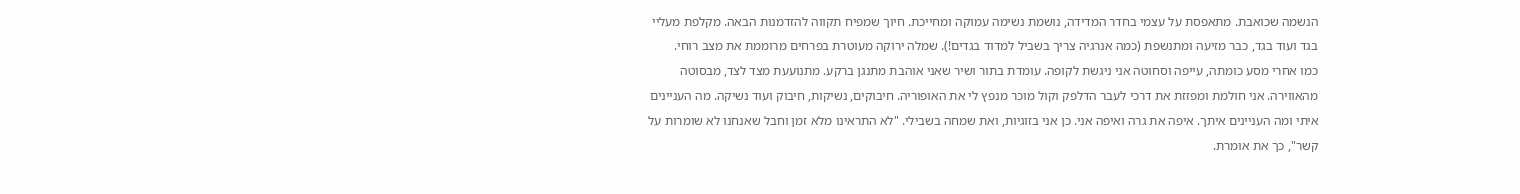הנשמה שכואבת. מתאפסת על עצמי בחדר המדידה, נושמת נשימה עמוקה ומחייכת. חיוך שמפיח תקווה להזדמנות הבאה. מקלפת מעליי בגד ועוד בגד, כבר מזיעה ומתנשפת (כמה אנרגיה צריך בשביל למדוד בגדים!). שמלה ירוקה מעוטרת בפרחים מרוממת את מצב רוחי.
כמו אחרי מסע כומתה, עייפה וסחוטה אני ניגשת לקופה. עומדת בתור ושיר שאני אוהבת מתנגן ברקע. מתנועעת מצד לצד, מבסוטה מהאווירה. אני חולמת ומפזזת את דרכי לעבר הדלפק וקול מוכר מנפץ לי את האופוריה. חיבוקים, נשיקות, חיבוק ועוד נשיקה. מה העניינים איתי ומה העניינים איתך. איפה את גרה ואיפה אני. כן אני בזוגיות, ואת שמחה בשבילי. "לא התראינו מלא זמן וחבל שאנחנו לא שומרות על קשר", כך את אומרת.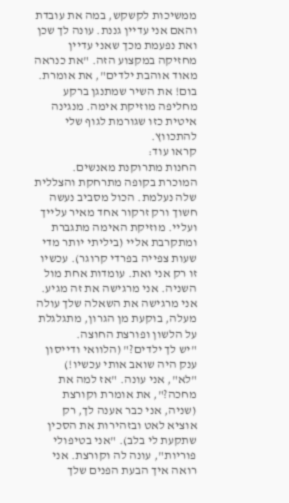ממשיכות לקשקש, במה את עובדת והאם אני עדיין גננת. עונה לך שכן ואת נפעמת מכך שאני עדיין מחזיקה במקצוע הזה. "את כנראה מאוד אוהבת ילדים", את אומרת. בום! את השיר שמתנגן ברקע מחליפה מוזיקת אימה. מנגינה איטית כזו שגורמת לגוף שלי להתכווץ.
קראו עוד:
החנות מתרוקנת מאנשים. המוכרת בקופה מתרחקת והצללית שלה נעלמת. הכול מסביב נעשה חשוך ורק זרקור אחד מאיר עלייך ועליי. מוזיקת האימה מתגברת ומתקרבת אליי (ביליתי יותר מדי שעות צפייה בפרדי קרוגר). עכשיו זו רק אני ואת. עומדות אחת מול השניה. אני מרגישה את זה מגיע. אני מרגישה את השאלה שלך עולה מעלה, בוקעת מן הגרון, מתגלגלת על הלשון ופורצת החוצה.
"יש לך ילדים?" (הלוואי ודייסון ענק היה שואב אותי עכשיו!) "לא", אני עונה. "אז למה את מחכה?", את אומרת וקורצת (שניה, אני כבר אענה לך, רק אוציא לאט ובזהירות את הסכין שתקעת לי בלב). "אני בטיפולי פוריות", עונה לה וקורצת. אני רואה איך הבעת הפנים שלך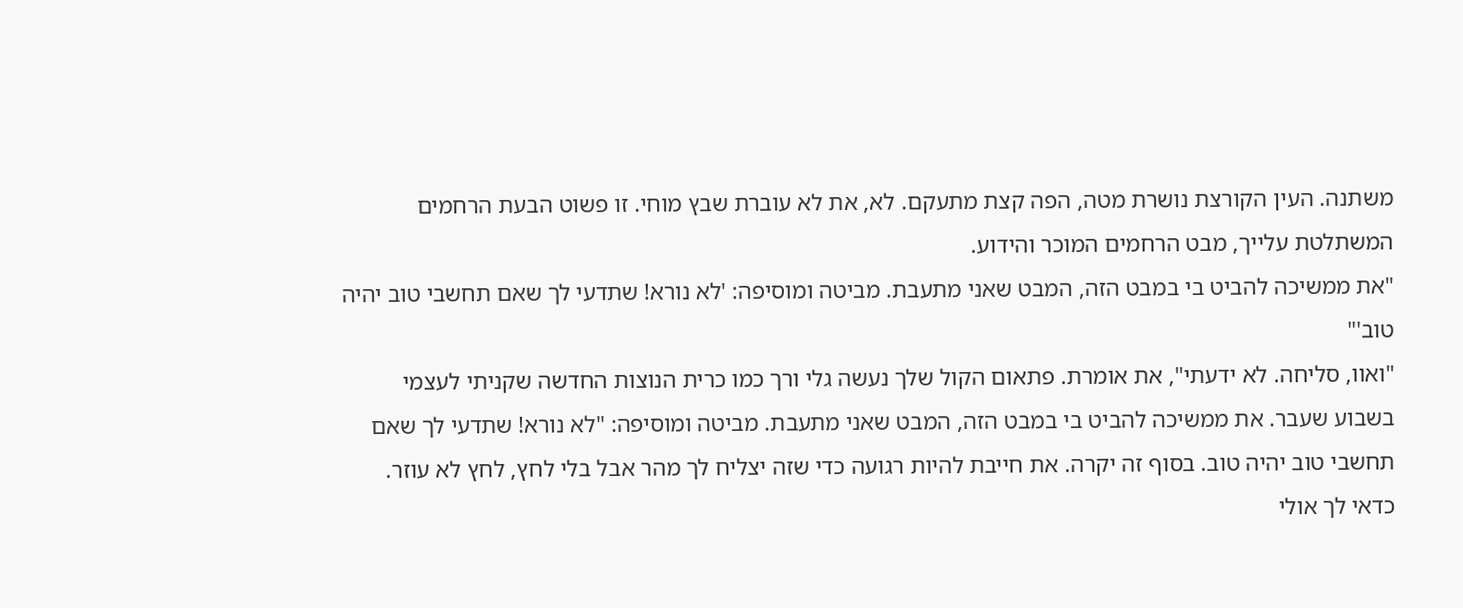משתנה. העין הקורצת נושרת מטה, הפה קצת מתעקם. לא, את לא עוברת שבץ מוחי. זו פשוט הבעת הרחמים המשתלטת עלייך, מבט הרחמים המוכר והידוע.
"את ממשיכה להביט בי במבט הזה, המבט שאני מתעבת. מביטה ומוסיפה: 'לא נורא! שתדעי לך שאם תחשבי טוב יהיה טוב'"
"ואוו, סליחה. לא ידעתי", את אומרת. פתאום הקול שלך נעשה גלי ורך כמו כרית הנוצות החדשה שקניתי לעצמי בשבוע שעבר. את ממשיכה להביט בי במבט הזה, המבט שאני מתעבת. מביטה ומוסיפה: "לא נורא! שתדעי לך שאם תחשבי טוב יהיה טוב. בסוף זה יקרה. את חייבת להיות רגועה כדי שזה יצליח לך מהר אבל בלי לחץ, לחץ לא עוזר. כדאי לך אולי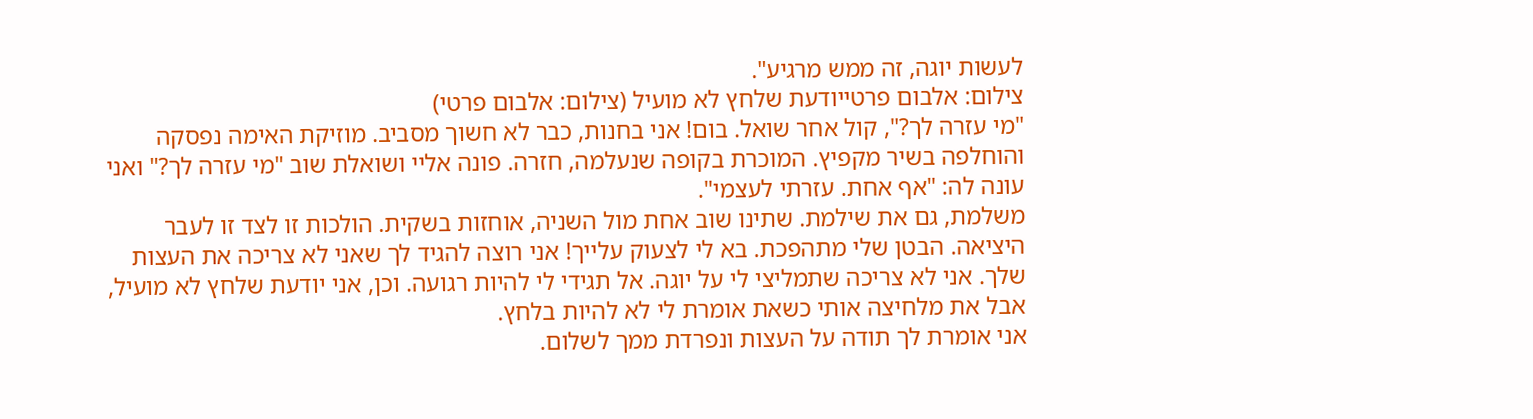לעשות יוגה, זה ממש מרגיע".
צילום: אלבום פרטייודעת שלחץ לא מועיל (צילום: אלבום פרטי)
"מי עזרה לך?", קול אחר שואל. בום! אני בחנות, כבר לא חשוך מסביב. מוזיקת האימה נפסקה והוחלפה בשיר מקפיץ. המוכרת בקופה שנעלמה, חזרה. פונה אליי ושואלת שוב "מי עזרה לך?" ואני עונה לה: "אף אחת. עזרתי לעצמי".
משלמת, גם את שילמת. שתינו שוב אחת מול השניה, אוחזות בשקית. הולכות זו לצד זו לעבר היציאה. הבטן שלי מתהפכת. בא לי לצעוק עלייך! אני רוצה להגיד לך שאני לא צריכה את העצות שלך. אני לא צריכה שתמליצי לי על יוגה. אל תגידי לי להיות רגועה. וכן, אני יודעת שלחץ לא מועיל, אבל את מלחיצה אותי כשאת אומרת לי לא להיות בלחץ.
אני אומרת לך תודה על העצות ונפרדת ממך לשלום.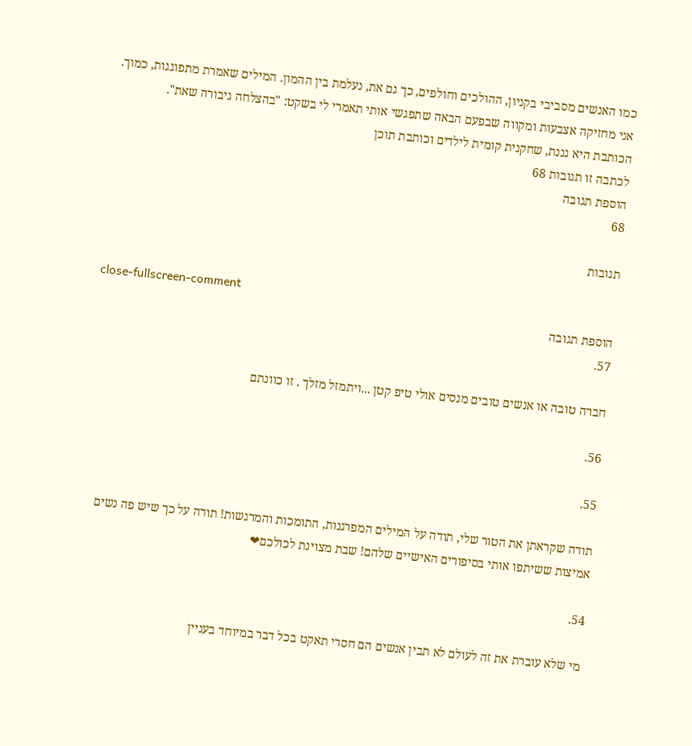כמו האנשים מסביבי בקניון, ההולכים וחולפים, כך גם את, נעלמת בין ההמון. המילים שאמרת מתפוגגות, כמוך. אני מחזיקה אצבעות ומקווה שבפעם הבאה שתפגשי אותי תאמרי לי בשקט: "בהצלחה גיבורה שאת".
הכותבת היא גננת, שחקנית קומית לילדים וכותבת תוכן
לכתבה זו תגובות 68
הוספת תגובה
68

תגובות

close-fullscreen-comment
הוספת תגובה
57.

חברה טובה או אנשים טובים מנסים אולי טיפ קטן ...ויתמזל מזלך . זו כוונתם

56.

55.

תודה שקראתן את הטור שלי, תודה על המילים המפרגנות, התומכות והמרגשות! תודה על כך שיש פה נשים אמיצות ששיתפו אותי בסיפורים האישיים שלהם! שבת מצוינת לכולכם❤

54.

מי שלא עוברת את זה לעולם לא תבין אנשים הם חסרי תאקט בכל דבר במיוחד בעניין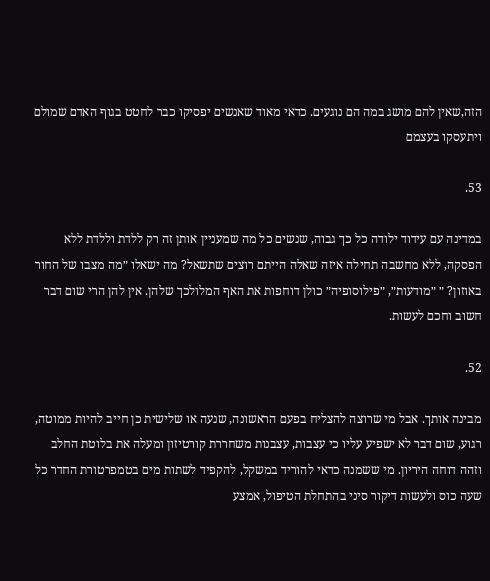הזה,שאין להם מושג במה הם נוגעים. כדאי מאוד שאנשים יפסיקו כבר לחטט בגוף האדם שמולם ויתעסקו בעצמם

53.

במדינה עם עידוד ילודה כל כך גבוה, שנשים כל מה שמעניין אותן זה רק ללדת וללדת ללא הפסקה, ללא מחשבה תחילה איזה שאלה הייתם רוצים שתשאל? מה ישאלו ״מה מצבו של החור באוזון? ״ ״מודעות״, ״פילוסופיה״ כולן דוחפות את האף המלולכך שלהן. אין להן הרי שום דבר חשוב וחכם לעשות.

52.

מבינה אותך. אבל מי שרוצה להצליח בפעם הראשונה, שנעה או שלישית כן חייב להיות ממוטה, רגוע, שום דבר לא ישפיע עליו כי עצבות, עצבנות משחררת קורטיזון ומעלה את בלוטת החלב וזהה דוחה היריון. מי ששמנה כדאי להוריד במשקל, להקפיד לשתות מים בטמפרטורת החדר כל שעה כוס ולעשות דיקור סיני בהתחלת הטיפול, אמצע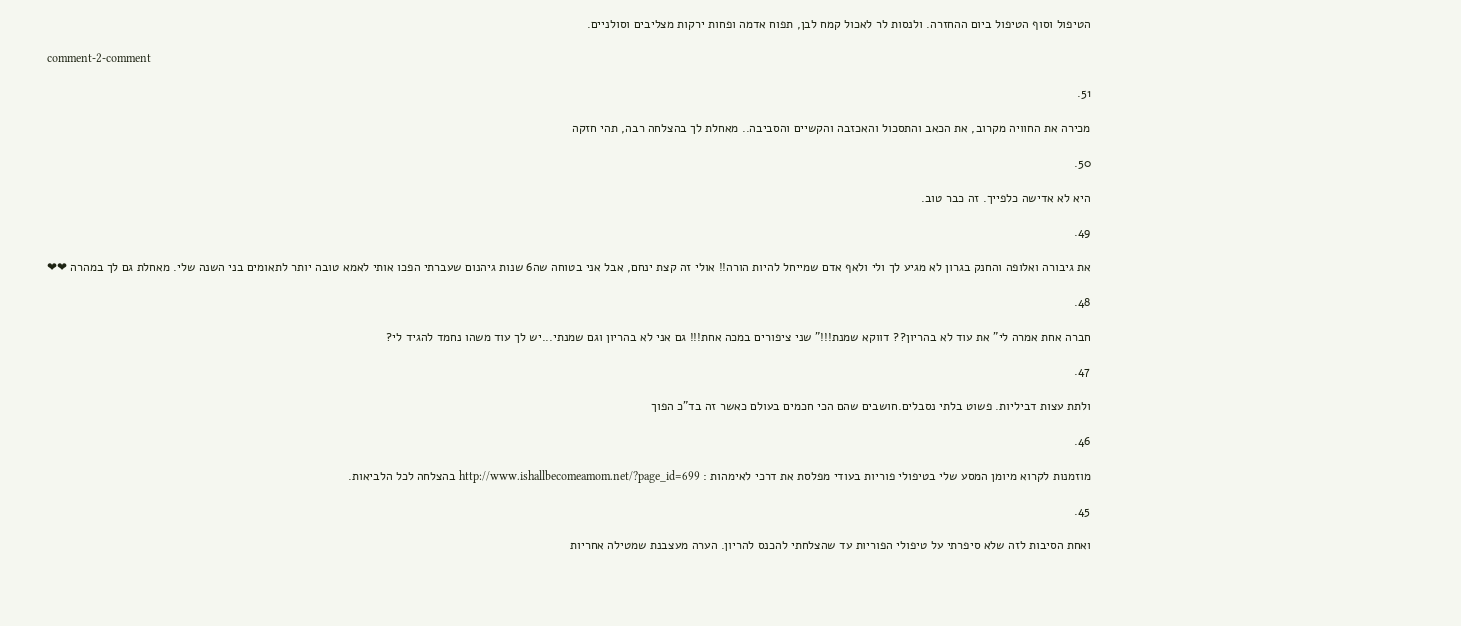הטיפול וסוף הטיפול ביום ההחזרה. ולנסות לר לאכול קמח לבן, תפוח אדמה ופחות ירקות מצליבים וסולניים.

comment-2-comment

51.

מכירה את החוויה מקרוב, את הכאב והתסכול והאכזבה והקשיים והסביבה.. מאחלת לך בהצלחה רבה, תהי חזקה

50.

היא לא אדישה כלפייך. זה כבר טוב.

49.

את גיבורה ואלופה והחנק בגרון לא מגיע לך ולי ולאף אדם שמייחל להיות הורה!! אולי זה קצת ינחם, אבל אני בטוחה שה6 שנות גיהנום שעברתי הפכו אותי לאמא טובה יותר לתאומים בני השנה שלי. מאחלת גם לך במהרה ❤❤

48.

חברה אחת אמרה לי" את עוד לא בהריון?? דווקא שמנת!!!" שני ציפורים במכה אחת!!! גם אני לא בהריון וגם שמנתי...יש לך עוד משהו נחמד להגיד לי?

47.

ולתת עצות דביליות. פשוט בלתי נסבלים.חושבים שהם הכי חכמים בעולם כאשר זה בד"כ הפוך

46.

מוזמנות לקרוא מיומן המסע שלי בטיפולי פוריות בעודי מפלסת את דרכי לאימהות : http://www.ishallbecomeamom.net/?page_id=699 בהצלחה לכל הלביאות.

45.

ואחת הסיבות לזה שלא סיפרתי על טיפולי הפוריות עד שהצלחתי להכנס להריון. הערה מעצבנת שמטילה אחריות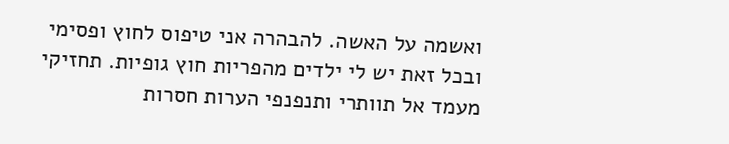ואשמה על האשה. להבהרה אני טיפוס לחוץ ופסימי ובכל זאת יש לי ילדים מהפריות חוץ גופיות. תחזיקי מעמד אל תוותרי ותנפנפי הערות חסרות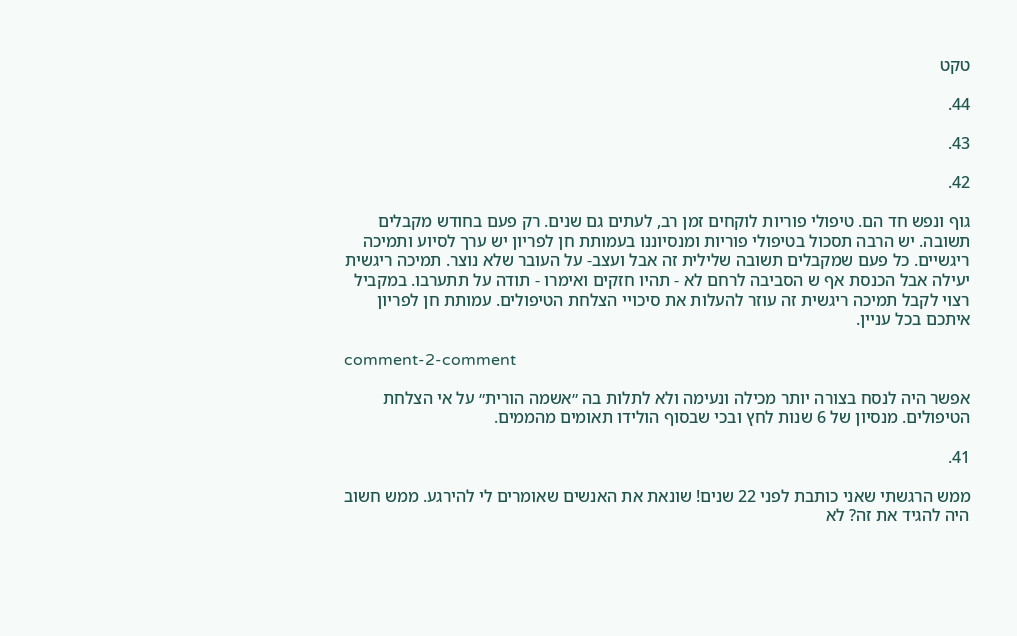טקט

44.

43.

42.

גוף ונפש חד הם. טיפולי פוריות לוקחים זמן רב, לעתים גם שנים. רק פעם בחודש מקבלים תשובה. יש הרבה תסכול בטיפולי פוריות ומנסיוננו בעמותת חן לפריון יש ערך לסיוע ותמיכה ריגשיים. כל פעם שמקבלים תשובה שלילית זה אבל ועצב- על העובר שלא נוצר. תמיכה ריגשית יעילה אבל הכנסת אף ש הסביבה לרחם לא - תהיו חזקים ואימרו - תודה על תתערבו. במקביל רצוי לקבל תמיכה ריגשית זה עוזר להעלות את סיכויי הצלחת הטיפולים. עמותת חן לפריון איתכם בכל עניין.

comment-2-comment

אפשר היה לנסח בצורה יותר מכילה ונעימה ולא לתלות בה ״אשמה הורית״ על אי הצלחת הטיפולים. מנסיון של 6 שנות לחץ ובכי שבסוף הולידו תאומים מהממים.

41.

ממש הרגשתי שאני כותבת לפני 22 שנים! שונאת את האנשים שאומרים לי להירגע. ממש חשוב היה להגיד את זה? לא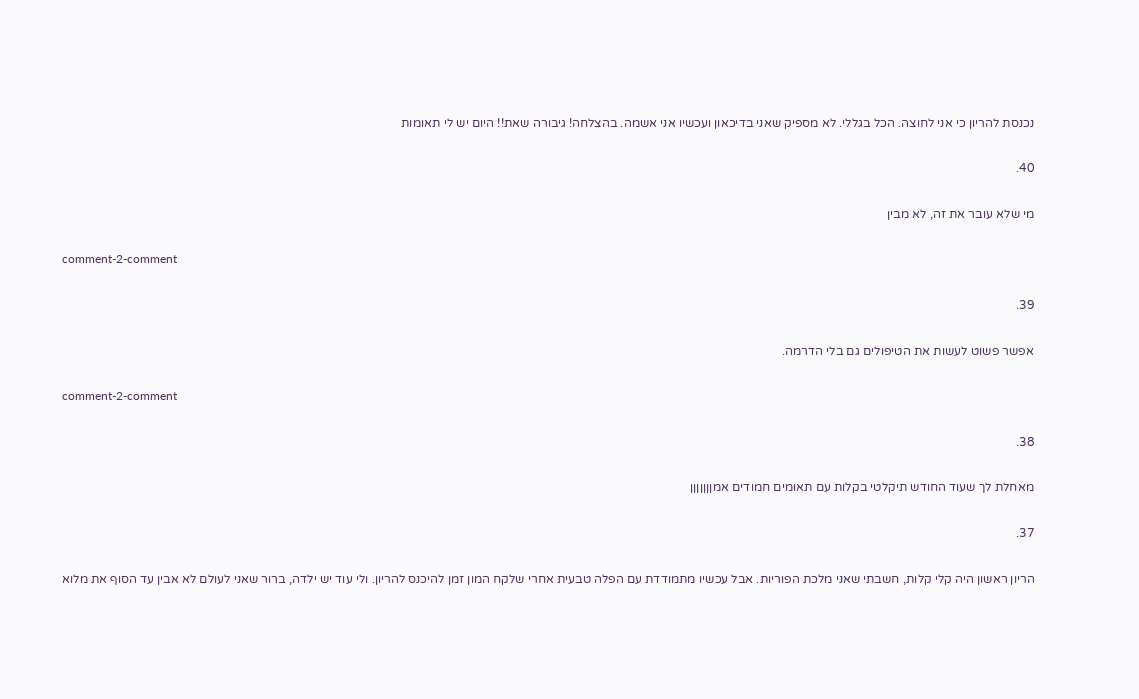נכנסת להריון כי אני לחוצה. הכל בגללי. לא מספיק שאני בדיכאון ועכשיו אני אשמה. בהצלחה! גיבורה שאת!! היום יש לי תאומות

40.

מי שלא עובר את זה, לא מבין

comment-2-comment

39.

אפשר פשוט לעשות את הטיפולים גם בלי הדרמה.

comment-2-comment

38.

מאחלת לך שעוד החודש תיקלטי בקלות עם תאומים חמודים אמןןןןןןן

37.

הריון ראשון היה קלי קלות, חשבתי שאני מלכת הפוריות. אבל עכשיו מתמודדת עם הפלה טבעית אחרי שלקח המון זמן להיכנס להריון. ולי עוד יש ילדה, ברור שאני לעולם לא אבין עד הסוף את מלוא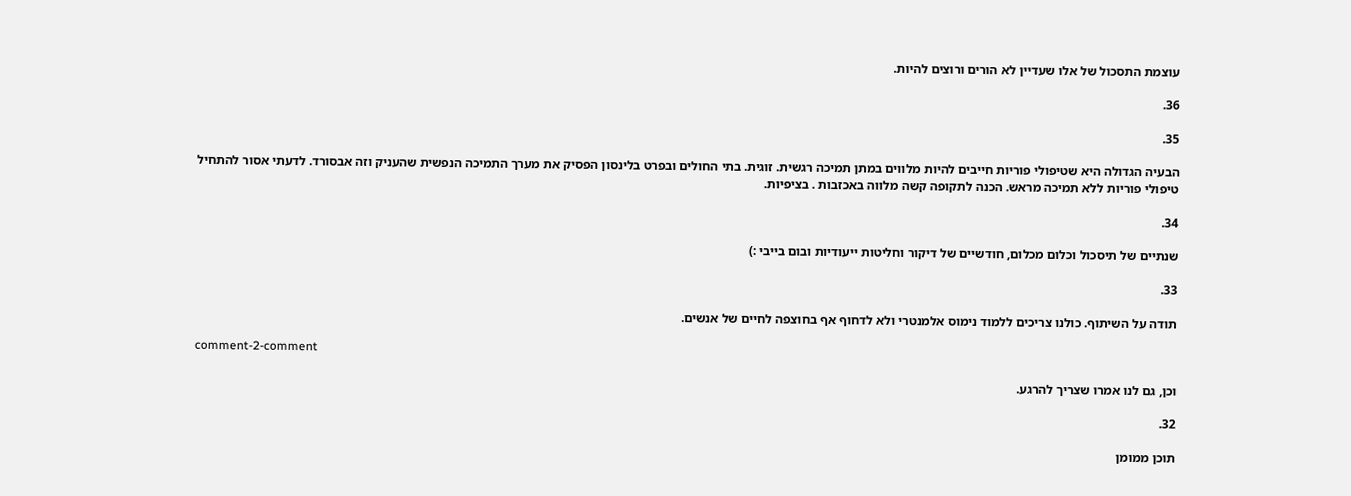עוצמת התסכול של אלו שעדיין לא הורים ורוצים להיות.

36.

35.

הבעיה הגדולה היא שטיפולי פוריות חייבים להיות מלווים במתן תמיכה רגשית. זוגית. בתי החולים ובפרט בלינסון הפסיק את מערך התמיכה הנפשית שהעניק וזה אבסורד. לדעתי אסור להתחיל טיפולי פוריות ללא תמיכה מראש. הכנה לתקופה קשה מלווה באכזבות . בציפיות.

34.

שנתיים של תיסכול וכלום מכלום, חודשיים של דיקור וחליטות ייעודיות ובום בייבי :)

33.

תודה על השיתוף. כולנו צריכים ללמוד נימוס אלמנטרי ולא לדחוף אף בחוצפה לחיים של אנשים.

comment-2-comment

וכן, גם לנו אמרו שצריך להרגע.

32.

תוכן ממומן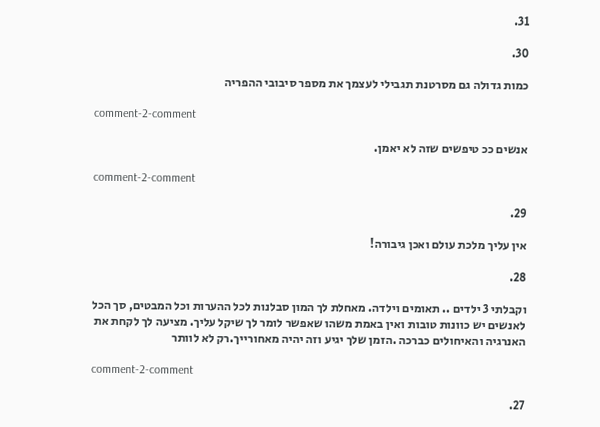31.

30.

כמות גדולה גם מסרטנת תגבילי לעצמך את מספר סיבובי ההפריה

comment-2-comment

אנשים ככ טיפשים שזה לא יאמן.

comment-2-comment

29.

אין עליך מלכת עולם ואכן גיבורה!

28.

וקבלתי 3 ילדים .. תאומים וילדה. מאחלת לך המון סבלנות לכל ההערות וכל המבטים, סך הכל לאנשים יש כוונות טובות ואין באמת משהו שאפשר לומר לך שיקל עליך. מציעה לך לקחת את האנרגיה והאיחולים כברכה .הזמן שלך יגיע וזה יהיה מאחורייך.רק לא לוותר

comment-2-comment

27.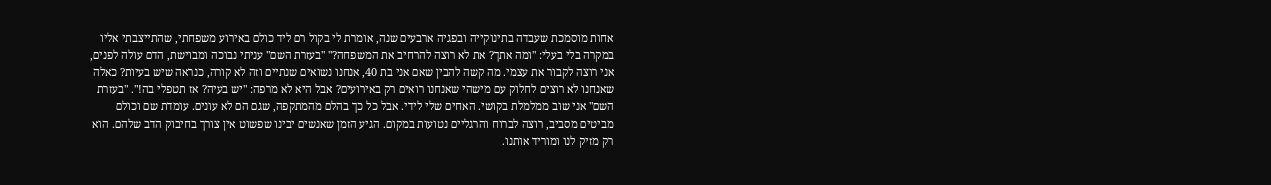אחות מוסמכת שעבדה בתינוקייה ובפגיה ארבעים שנה, אומרת לי בקול רם ליד כולם באירוע משפחתי, שהתייצבתי אליו במקרה בלי בעלי: "ומה אתך? את לא רוצה להרחיב את המשפחה?" "בעזרת השם" עניתי נבוכה ומבוישת, הדם עולה לפנים, אני רוצה לקבור את עצמי. מה קשה להבין שאם אני בת 40, אנחנו נשואים שנתיים וזה לא קורה, כנראה שיש בעיות? כאלה שאנחנו לא רוצים לחלוק עם מישהי שאנחנו רואים רק באירועים? אבל היא לא מרפה: "יש בעיה? אז תטפלי בה!". "בעזרת השם" אני שוב ממלמלת בקושי. האחים שלי לידי. אבל כל כך בהלם מהמתקפה, שגם הם לא עונים. עומדת שם וכולם מביטים מסביב, רוצה לברוח והרגליים נטועות במקום. הגיע הזמן שאנשים יבינו שפשוט אין צורך בחיבוק הדב שלהם. הוא רק מזיק לנו ומוריד אותנו.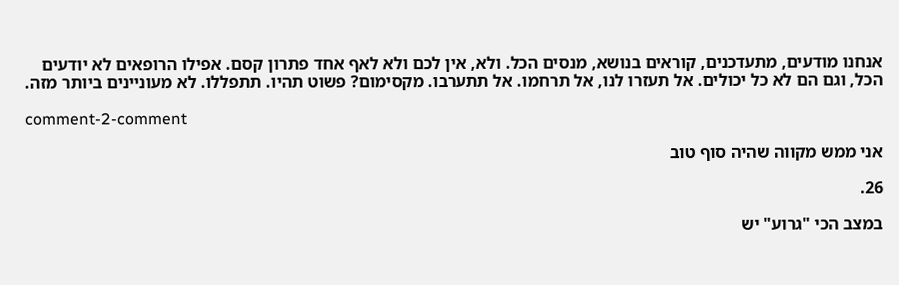אנחנו מודעים, מתעדכנים, קוראים בנושא, מנסים הכל. ולא, אין לכם ולא לאף אחד פתרון קסם. אפילו הרופאים לא יודעים הכל, וגם הם לא כל יכולים. אל תעזרו לנו, אל תרחמו. אל תתערבו. מקסימום? פשוט תהיו. תתפללו. לא מעוניינים ביותר מזה.

comment-2-comment

אני ממש מקווה שהיה סוף טוב

26.

במצב הכי "גרוע" יש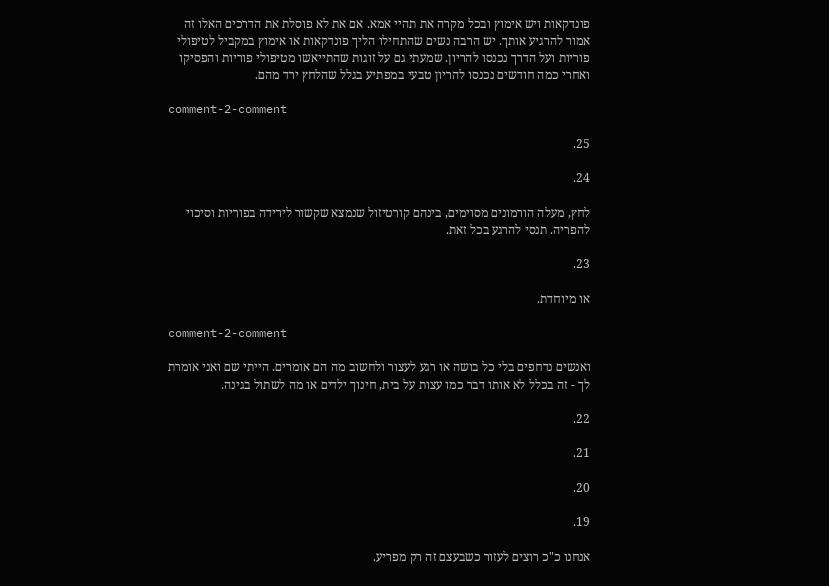פונדקאות ויש אימוץ ובכל מקרה את תהיי אמא. אם את לא פוסלת את הדרכים האלו זה אמור להרגיע אותך. יש הרבה נשים שהתחילו הליך פונדקאות או אימוץ במקביל לטיפולי פוריות ועל הדרך נכנסו להריון. שמעתי גם על זוגות שהתייאשו מטיפולי פוריות והפסיקו ואחרי כמה חודשים נכנסו להריון טבעי במפתיע בגלל שהלחץ ירד מהם.

comment-2-comment

25.

24.

לחץ, מעלה הורמונים מסוימים, בינהם קורטיזול שנמצא שקשור לירידה בפוריות וסיכוי להפריה. תנסי להרגע בכל זאת.

23.

או מיוחדת.

comment-2-comment

ואנשים נדחפים בלי כל בושה או רגע לעצור ולחשוב מה הם אומרים. הייתי שם ואני אומרת לך - זה בכלל לא אותו דבר כמו עצות על בית, חינוך ילדים או מה לשתול בגינה.

22.

21.

20.

19.

אנחנו כ"כ רוצים לעזור כשבעצם זה רק מפריע.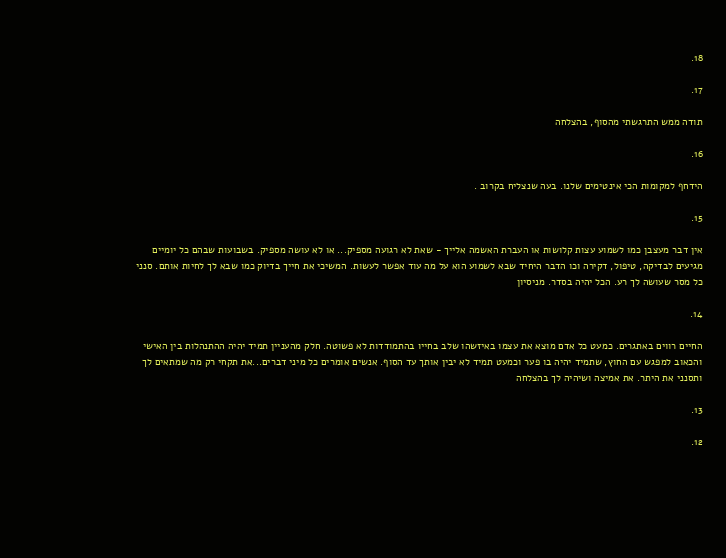18.

17.

תודה ממש התרגשתי מהסוף, בהצלחה

16.

הידחף למקומות הכי אינטימים שלנו. בעה שנצליח בקרוב .

15.

אין דבר מעצבן כמו לשמוע עצות קלושות או העברת האשמה אלייך - שאת לא רגועה מספיק... או לא עושה מספיק. בשבועות שבהם כל יומיים מגיעים לבדיקה, טיפול, דקירה וכו הדבר היחיד שבא לשמוע הוא על מה עוד אפשר לעשות. המשיכי את חייך בדיוק כמו שבא לך לחיות אותם. סנני כל מסר שעושה לך רע. הכל יהיה בסדר. מניסיון

14.

החיים רווים באתגרים. כמעט כל אדם מוצא את עצמו באיזשהו שלב בחייו בהתמודדות לא פשוטה. חלק מהעניין תמיד יהיה ההתנהלות בין האישי והכאוב למפגש עם החוץ, שתמיד יהיה בו פער וכמעט תמיד לא יבין אותך עד הסוף. אנשים אומרים כל מיני דברים...את תקחי רק מה שמתאים לך ותסנני את היתר. את אמיצה ושיהיה לך בהצלחה

13.

12.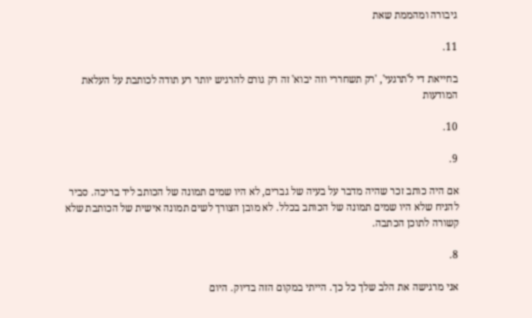גיבורה ומהממת שאת

11.

בחייאת די ל'תרגעי', 'רק תשחררי וזה יבוא' זה רק גורם להרגיש יותר רע תודה לכותבת על העלאת המודעות

10.

9.

אם היה כותב זכר שהיה מדבר על בעיה של גברים, לא היו שמים תמונה של הכותב ליד בריכה. סביר להניח שלא היו שמים תמונה של הכותב בכלל. לא מובן הצורך לשים תמונה אישית של הכותבת שלא קשורה לתוכן הכתבה.

8.

אני מרגישה את הלב שלך כל כך. הייתי במקום הזה בדיוק. היום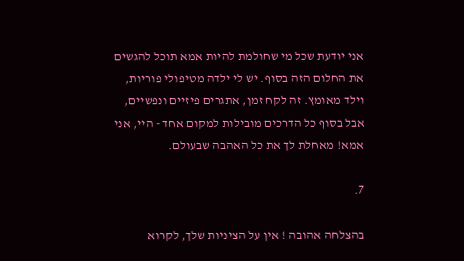אני יודעת שכל מי שחולמת להיות אמא תוכל להגשים את החלום הזה בסוף. יש לי ילדה מטיפולי פוריות, וילד מאומץ. זה לקח זמן, אתגרים פיזיים ונפשיים, אבל בסוף כל הדרכים מובילות למקום אחד - היי, אני אמא! מאחלת לך את כל האהבה שבעולם.

7.

בהצלחה אהובה ! אין על הציניות שלך, לקרוא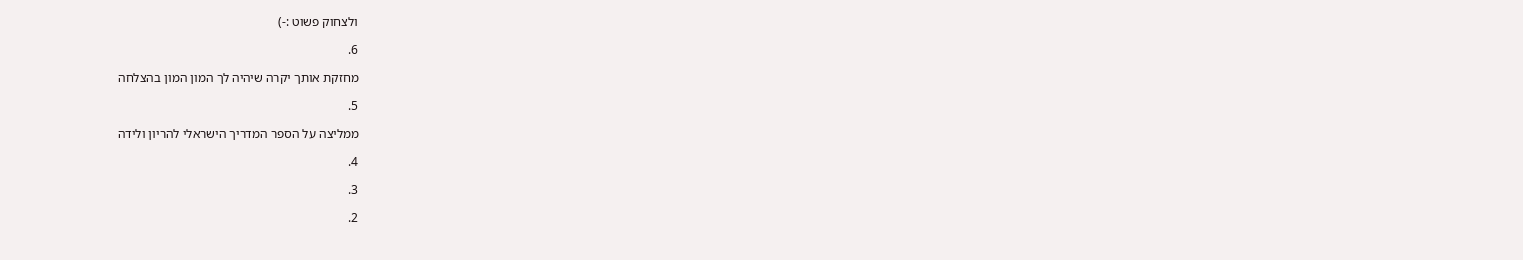ולצחוק פשוט :-)

6.

מחזקת אותך יקרה שיהיה לך המון המון בהצלחה

5.

ממליצה על הספר המדריך הישראלי להריון ולידה

4.

3.

2.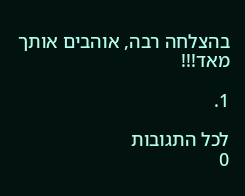בהצלחה רבה, אוהבים אותך מאד!!!

1.

לכל התגובות
0